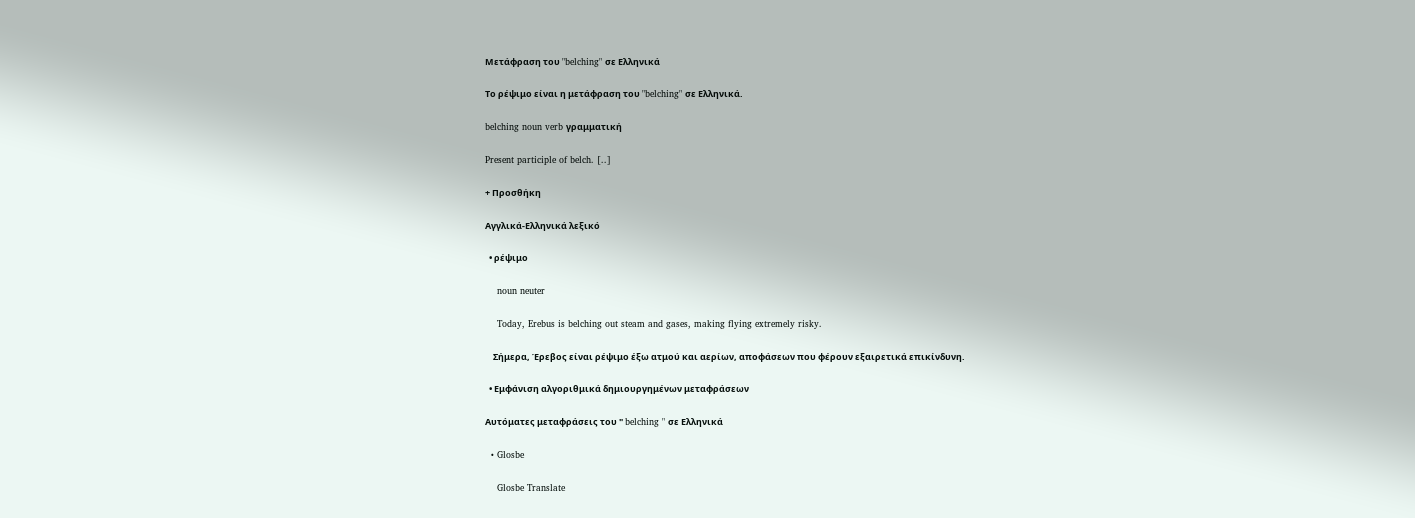Μετάφραση του "belching" σε Ελληνικά

Το ρέψιμο είναι η μετάφραση του "belching" σε Ελληνικά.

belching noun verb γραμματική

Present participle of belch. [..]

+ Προσθήκη

Αγγλικά-Ελληνικά λεξικό

  • ρέψιμο

    noun neuter

    Today, Erebus is belching out steam and gases, making flying extremely risky.

    Σήμερα, Έρεβος είναι ρέψιμο έξω ατμού και αερίων, αποφάσεων που φέρουν εξαιρετικά επικίνδυνη.

  • Εμφάνιση αλγοριθμικά δημιουργημένων μεταφράσεων

Αυτόματες μεταφράσεις του " belching " σε Ελληνικά

  • Glosbe

    Glosbe Translate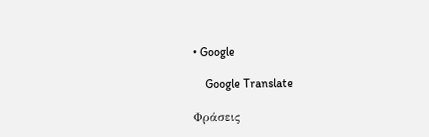• Google

    Google Translate

Φράσεις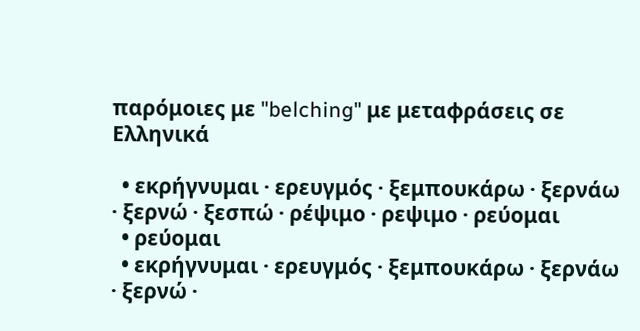παρόμοιες με "belching" με μεταφράσεις σε Ελληνικά

  • εκρήγνυμαι · ερευγμός · ξεμπουκάρω · ξερνάω · ξερνώ · ξεσπώ · ρέψιμο · ρεψιμο · ρεύομαι
  • ρεύομαι
  • εκρήγνυμαι · ερευγμός · ξεμπουκάρω · ξερνάω · ξερνώ ·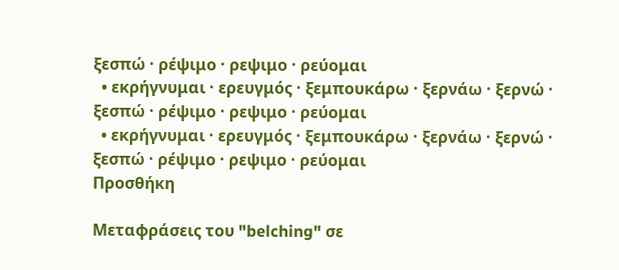ξεσπώ · ρέψιμο · ρεψιμο · ρεύομαι
  • εκρήγνυμαι · ερευγμός · ξεμπουκάρω · ξερνάω · ξερνώ · ξεσπώ · ρέψιμο · ρεψιμο · ρεύομαι
  • εκρήγνυμαι · ερευγμός · ξεμπουκάρω · ξερνάω · ξερνώ · ξεσπώ · ρέψιμο · ρεψιμο · ρεύομαι
Προσθήκη

Μεταφράσεις του "belching" σε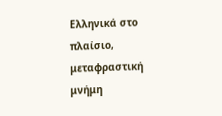Ελληνικά στο πλαίσιο, μεταφραστική μνήμη